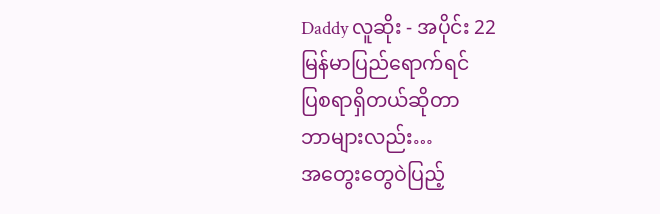Daddy လူဆိုး - အပိုင်း 22
မြန်မာပြည်ရောက်ရင်
ပြစရာရှိတယ်ဆိုတာ
ဘာများလည်း…
အတွေးတွေဝဲပြည့်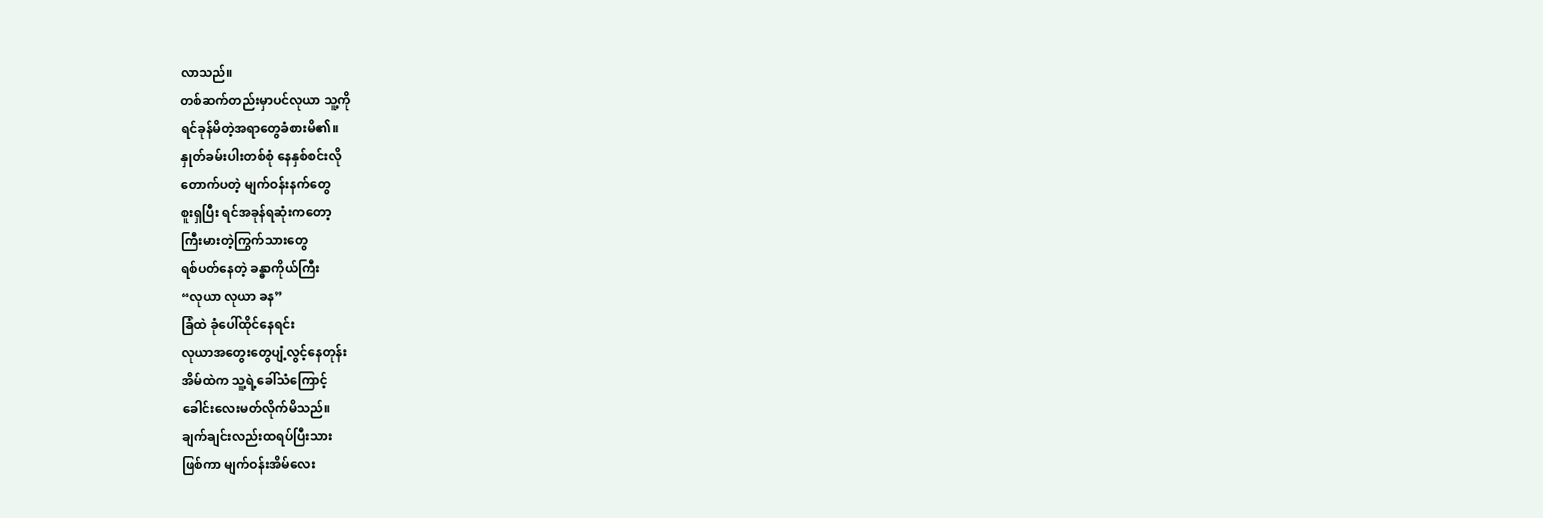လာသည်။
တစ်ဆက်တည်းမှာပင်လုယာ သူ့ကို
ရင်ခုန်မိတဲ့အရာတွေခံစားမိ၏။
နှုတ်ခမ်းပါးတစ်စုံ နေနှစ်စင်းလို
တောက်ပတဲ့ မျက်ဝန်းနက်တွေ
စူးရှပြီး ရင်အခုန်ရဆုံးကတော့
ကြီးမားတဲ့ကြွက်သားတွေ
ရစ်ပတ်နေတဲ့ ခန္ဓာကိုယ်ကြီး
“လုယာ လုယာ ခန”
ခြံထဲ ခုံပေါ်ထိုင်နေရင်း
လုယာအတွေးတွေပျံ့လွင့်နေတုန်း
အိမ်ထဲက သူ့ရဲ့ခေါ်သံကြောင့်
ခေါင်းလေးမတ်လိုက်မိသည်။
ချက်ချင်းလည်းထရပ်ပြီးသား
ဖြစ်ကာ မျက်ဝန်းအိမ်လေး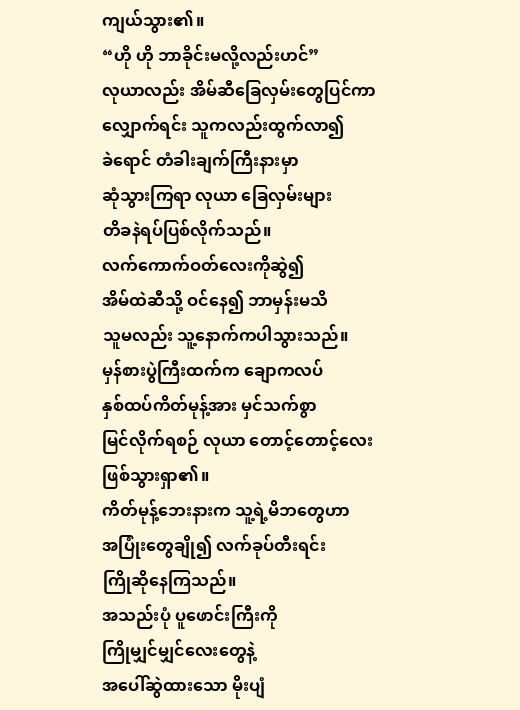ကျယ်သွား၏။
“ဟို ဟို ဘာခိုင်းမလို့လည်းဟင်”
လုယာလည်း အိမ်ဆီခြေလှမ်းတွေပြင်ကာ
လျှောက်ရင်း သူကလည်းထွက်လာ၍
ခဲရောင် တံခါးချက်ကြီးနားမှာ
ဆုံသွားကြရာ လုယာ ခြေလှမ်းများ
တိခနဲရပ်ပြစ်လိုက်သည်။
လက်ကောက်ဝတ်လေးကိုဆွဲ၍
အိမ်ထဲဆီသို့ ဝင်နေ၍ ဘာမှန်းမသိ
သူမလည်း သူ့နောက်ကပါသွားသည်။
မှန်စားပွဲကြီးထက်က ချောကလပ်
နှစ်ထပ်ကိတ်မုန့်အား မှင်သက်စွာ
မြင်လိုက်ရစဉ် လုယာ တောင့်တောင့်လေး
ဖြစ်သွားရှာ၏။
ကိတ်မုန့်ဘေးနားက သူ့ရဲ့မိဘတွေဟာ
အပြုံးတွေချို၍ လက်ခုပ်တီးရင်း
ကြိုဆိုနေကြသည်။
အသည်းပုံ ပူဖောင်းကြီးကို
ကြိုမျှင်မျှင်လေးတွေနဲ့
အပေါ်ဆွဲထားသော မိုးပျံ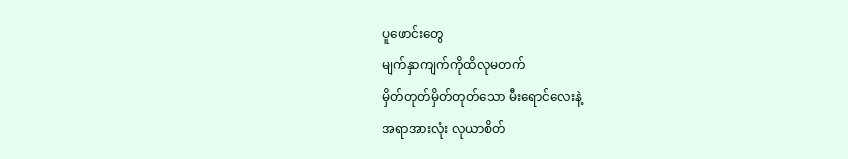ပူဖောင်းတွေ
မျက်နှာကျက်ကိုထိလုမတက်
မှိတ်တုတ်မှိတ်တုတ်သော မီးရောင်လေးနဲ့
အရာအားလုံး လုယာစိတ်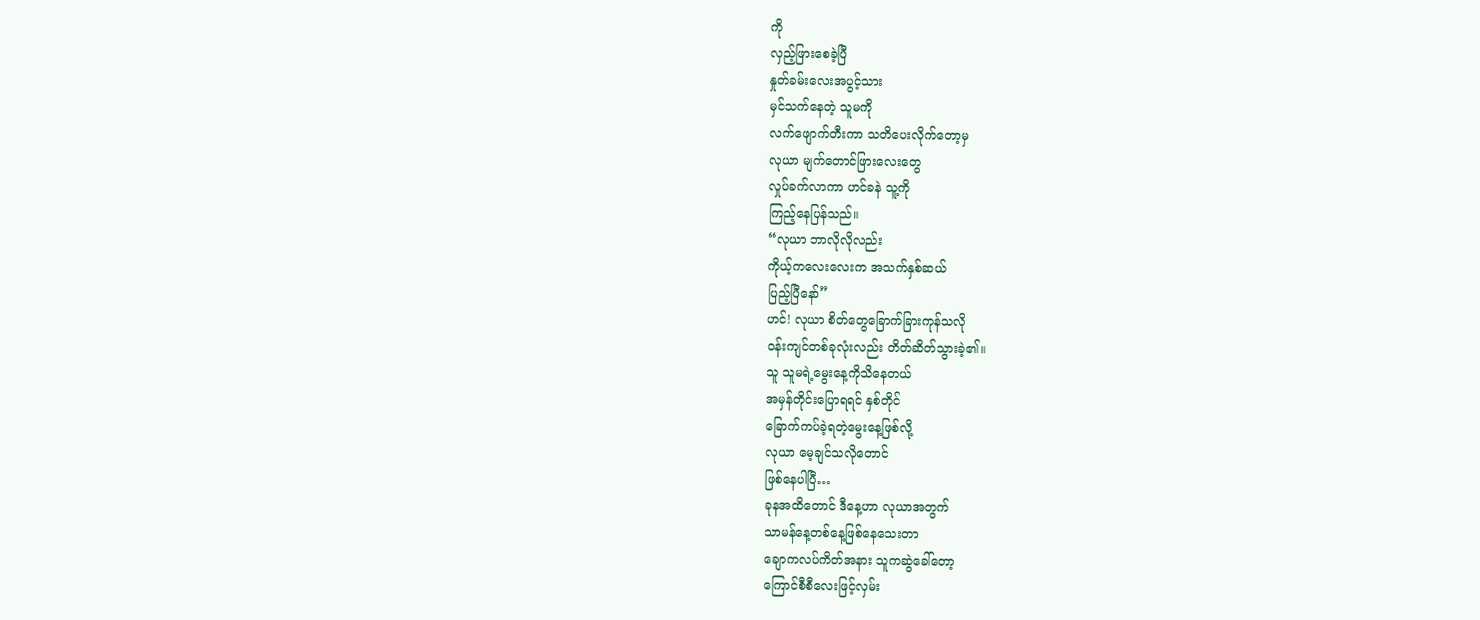ကို
လှည့်ဖြားစေခဲ့ပြီ
နှုတ်ခမ်းလေးအပွင့်သား
မှင်သက်နေတဲ့ သူမကို
လက်ဖျောက်တီးကာ သတိပေးလိုက်တော့မှ
လုယာ မျက်တောင်ဖြားလေးတွေ
လှုပ်ခက်လာကာ ဟင်ခနဲ သူ့ကို
ကြည့်နေပြန်သည်။
“လုယာ ဘာလိုလိုလည်း
ကိုယ့်ကလေးလေးက အသက်နှစ်ဆယ်
ပြည့်ပြီနော်”
ဟင်! လုယာ စိတ်တွေခြောက်ခြားကုန်သလို
ဝန်းကျင်တစ်ခုလုံးလည်း တိတ်ဆိတ်သွားခဲ့၏။
သူ သူမရဲ့မွေးနေ့ကိုသိနေတယ်
အမှန်တိုင်းပြောရရင် နှစ်တိုင်
ခြောက်ကပ်ခဲ့ရတဲ့မွေးနေ့ဖြစ်လို့
လုယာ မေ့ချင်သလိုတောင်
ဖြစ်နေပါပြီ…
ခုနအထိတောင် ဒီနေ့ဟာ လုယာအတွက်
သာမန်နေ့တစ်နေ့ဖြစ်နေသေးတာ
ချောကလပ်ကိတ်အနား သူကဆွဲခေါ်တော့
ကြောင်စီစီလေးဖြင့်လှမ်း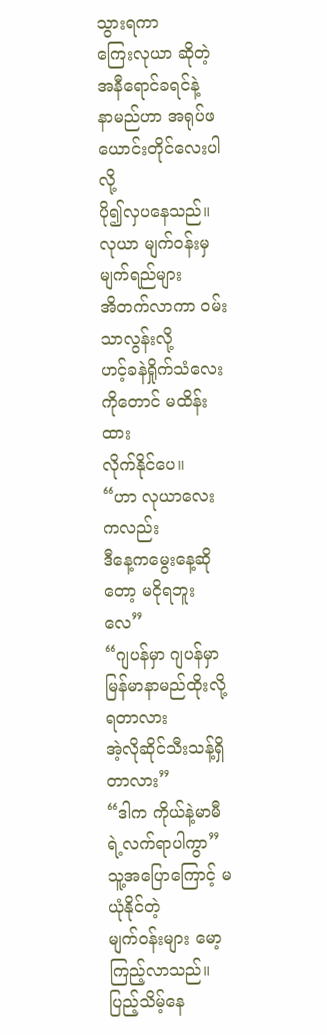သွားရကာ
ကြေးလုယာ ဆိုတဲ့ အနီရောင်ခရင်နဲ့
နာမည်ဟာ အရုပ်ဖယောင်းတိုင်လေးပါလို့
ပို၍လှပနေသည်။
လုယာ မျက်ဝန်းမှ မျက်ရည်များ
အိတက်လာကာ ဝမ်းသာလွန်းလို့
ဟင့်ခနဲရှိုက်သံလေးကိုတောင် မထိန်းထား
လိုက်နိုင်ပေ။
“ဟာ လုယာလေးကလည်း
ဒီနေ့ကမွေးနေ့ဆိုတော့ မငိုရဘူးလေ”
“ဂျပန်မှာ ဂျပန်မှာ မြန်မာနာမည်ထိုးလို့ရတာလား
အဲ့လိုဆိုင်သီးသန့်ရှိတာလား”
“ဒါက ကိုယ်နဲ့မာမီရဲ့လက်ရာပါကွာ”
သူ့အပြောကြောင့် မယုံနိုင်တဲ့
မျက်ဝန်းများ မော့ကြည့်လာသည်။
ပြည့်သိမ့်နေ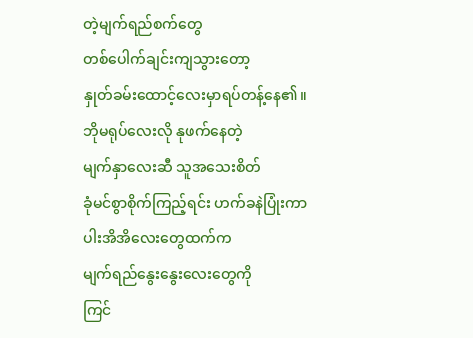တဲ့မျက်ရည်စက်တွေ
တစ်ပေါက်ချင်းကျသွားတော့
နှုတ်ခမ်းထောင့်လေးမှာရပ်တန့်နေ၏။
ဘိုမရုပ်လေးလို နုဖက်နေတဲ့
မျက်နှာလေးဆီ သူအသေးစိတ်
ခုံမင်စွာစိုက်ကြည့်ရင်း ဟက်ခနဲပြုံးကာ
ပါးအိအိလေးတွေထက်က
မျက်ရည်နွေးနွေးလေးတွေကို
ကြင်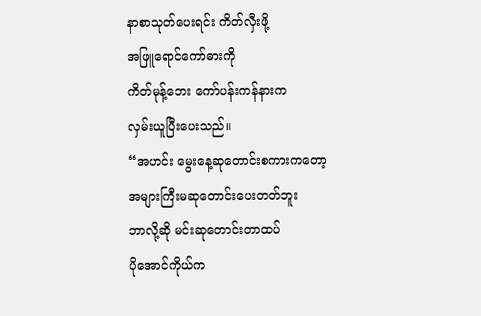နာစာသုတ်ပေးရင်း ကိတ်လှီးဖို့
အဖြူရောင်ကော်ဓားကို
ကိတ်မုန့်ဘေး ကော်ပန်းကန်နားက
လှမ်းယူပြီးပေးသည်။
“အဟင်း မွေးနေ့ဆုတောင်းစကားကတော့
အများကြီးမဆုတောင်းပေးတတ်ဘူး
ဘာလို့ဆို မင်းဆုတောင်းတာထပ်
ပိုအောင်ကိုယ်က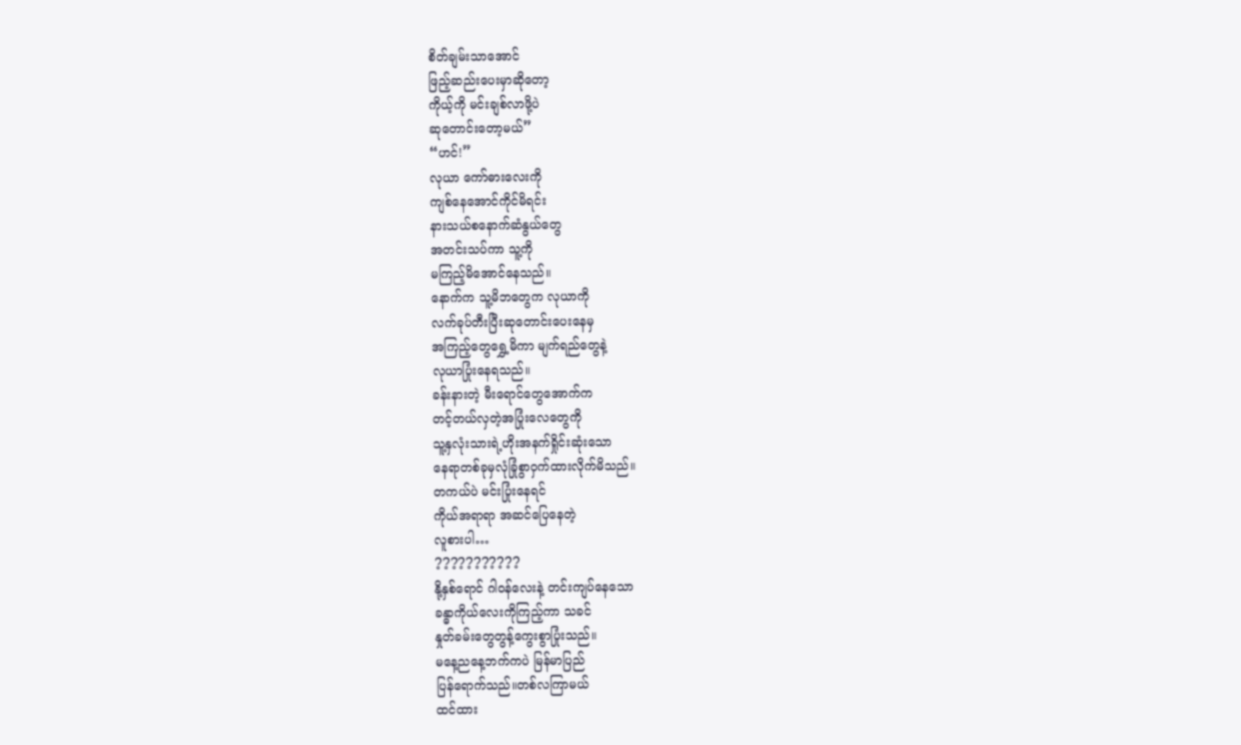စိတ်ချမ်းသာအောင်
ဖြည့်ဆည်းပေးမှာဆိုတော့
ကိုယ့်ကို မင်းချစ်လာဖို့ပဲ
ဆုတောင်းတော့မယ်”
“ဟင်!”
လုယာ ကော်ဓားလေးကို
ကျစ်နေအောင်ကိုင်မိရင်း
နားသယ်စနောက်ဆံနွယ်တွေ
အတင်းသပ်ကာ သူ့ကို
မကြည့်မိအောင်နေသည်။
နောက်က သူ့မိဘတွေက လုယာကို
လက်ခုပ်တီးပြီးဆုတောင်းပေးနေမှ
အကြည့်တွေရွှေ့မိကာ မျက်ရည်တွေနဲ့
လုယာပြုံးနေရသည်။
ခန်းနားတဲ့ မီးရောင်တွေအောက်က
တင့်တယ်လှတဲ့အပြုံးလေတွေကို
သူ့နှလုံးသားရဲ့ဟိုးအနက်ရှိုင်းဆုံးသော
နေရာတစ်ခုမှလုံခြုံစွာဝှက်ထားလိုက်မိသည်။
တကယ်ပဲ မင်းပြုံးနေရင်
ကိုယ်အရာရာ အဆင်ပြေနေတဲ့
လူစားပါ…
???????????
နို့နှစ်ရောင် ဂါဝန်လေးနဲ့ တင်းကျပ်နေသော
ခန္ဓာကိုယ်လေးကိုကြည့်ကာ သခင်
နှုတ်ခမ်းတွေတွန့်ကွေးစွာပြုံးသည်။
မနေ့ညနေ့ဘက်ကပဲ မြန်မာပြည်
ပြန်ရောက်သည်။တစ်လကြာမယ်
ထင်ထား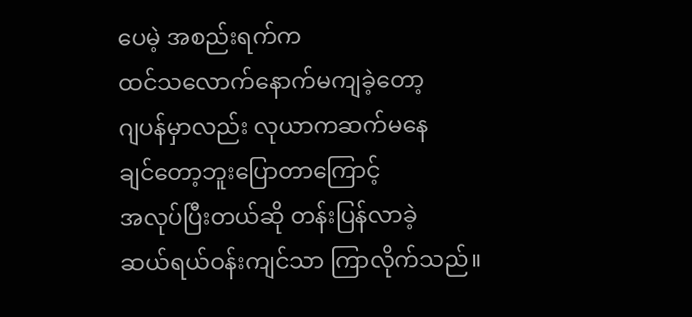ပေမဲ့ အစည်းရက်က
ထင်သလောက်နောက်မကျခဲ့တော့
ဂျပန်မှာလည်း လုယာကဆက်မနေ
ချင်တော့ဘူးပြောတာကြောင့်
အလုပ်ပြီးတယ်ဆို တန်းပြန်လာခဲ့
ဆယ်ရယ်ဝန်းကျင်သာ ကြာလိုက်သည်။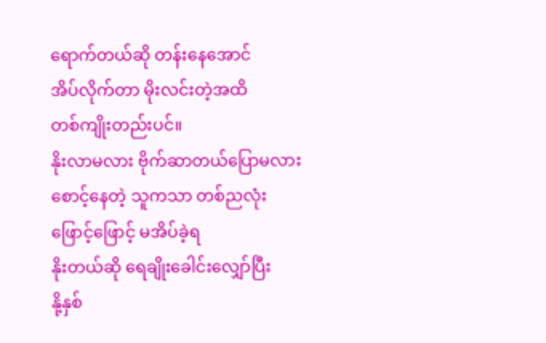ရောက်တယ်ဆို တန်းနေအောင်
အိပ်လိုက်တာ မိုးလင်းတဲ့အထိ
တစ်ကျိုးတည်းပင်။
နိုးလာမလား ဗိုက်ဆာတယ်ပြောမလား
စောင့်နေတဲ့ သူကသာ တစ်ညလုံး
ဖြောင့်ဖြောင့် မအိပ်ခဲ့ရ
နိုးတယ်ဆို ရေချိုးခေါင်းလျှော်ပြီး
နို့နှစ်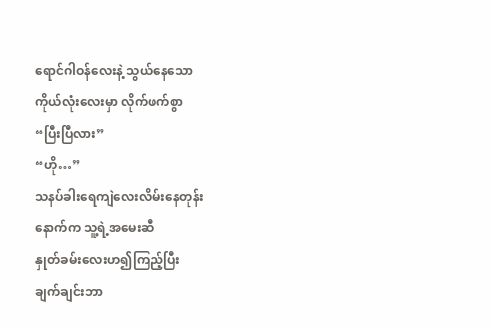ရောင်ဂါဝန်လေးနဲ့ သွယ်နေသော
ကိုယ်လုံးလေးမှာ လိုက်ဖက်စွာ
“ပြီးပြီလား”
“ဟို…”
သနပ်ခါးရေကျဲလေးလိမ်းနေတုန်း
နောက်က သူ့ရဲ့အမေးဆီ
နှုတ်ခမ်းလေးဟ၍ကြည့်ပြီး
ချက်ချင်းဘာ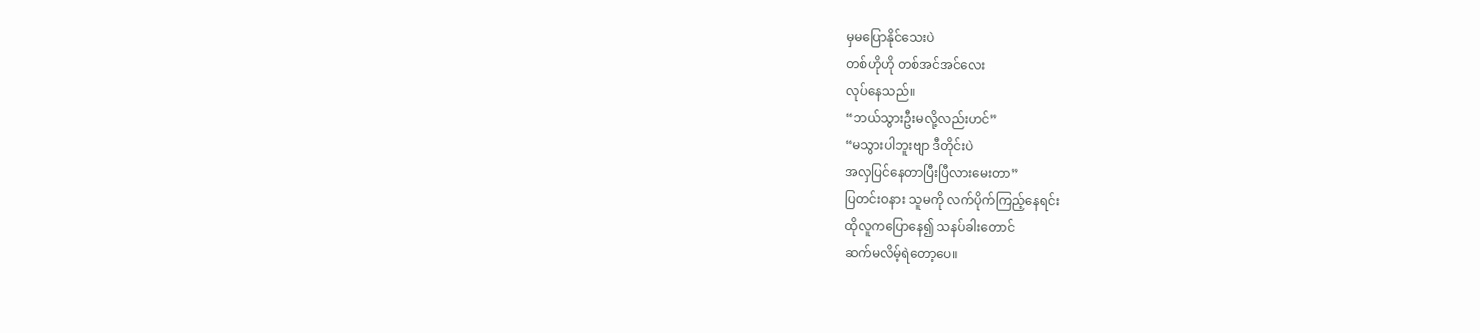မှမပြောနိုင်သေးပဲ
တစ်ဟိုဟို တစ်အင်အင်လေး
လုပ်နေသည်။
“ဘယ်သွားဦးမလို့လည်းဟင်”
“မသွားပါဘူးဗျာ ဒီတိုင်းပဲ
အလှပြင်နေတာပြီးပြီလားမေးတာ”
ပြတင်းဝနား သူမကို လက်ပိုက်ကြည့်နေရင်း
ထိုလူကပြောနေ၍ သနပ်ခါးတောင်
ဆက်မလိမ့်ရဲတော့ပေ။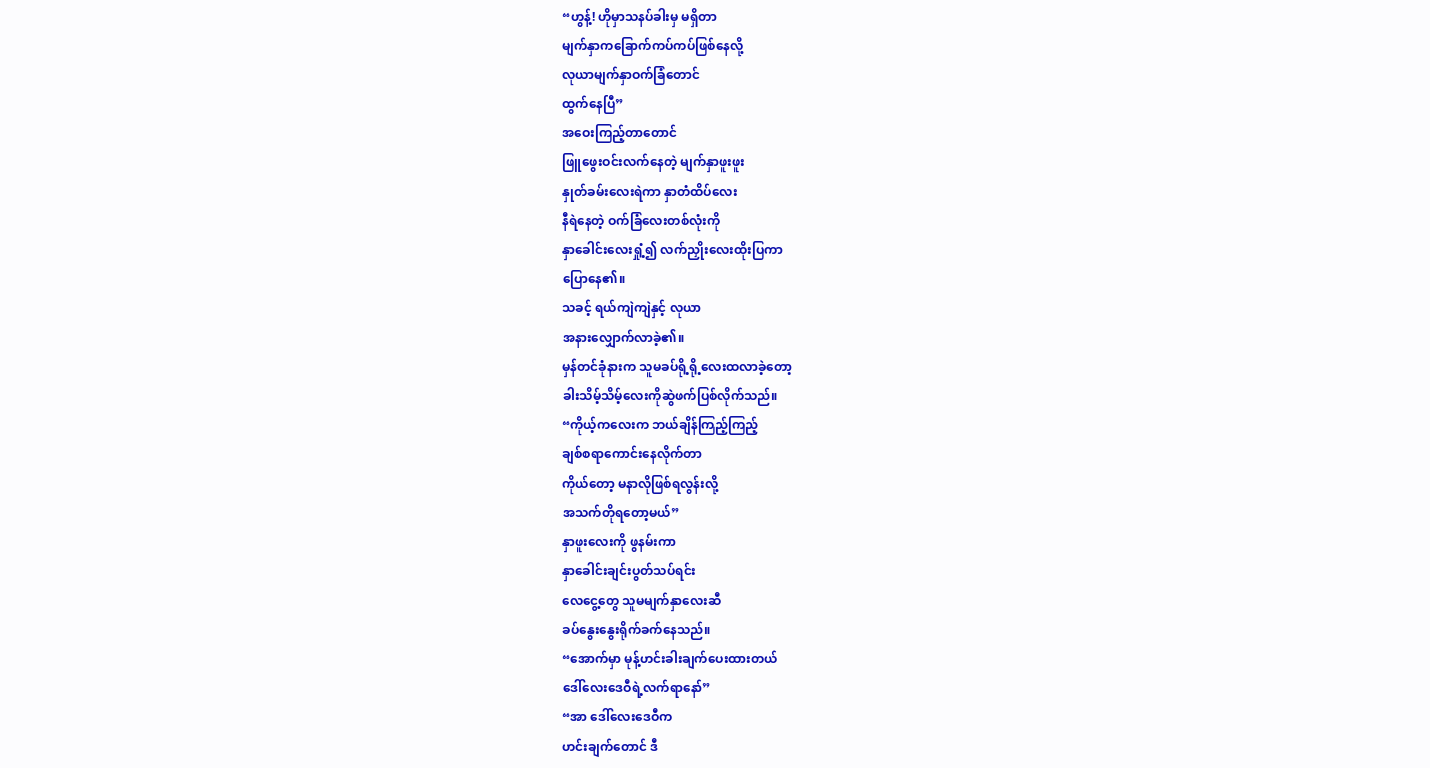“ဟွန့်! ဟိုမှာသနပ်ခါးမှ မရှိတာ
မျက်နှာကခြောက်ကပ်ကပ်ဖြစ်နေလို့
လုယာမျက်နှာဝက်ခြံတောင်
ထွက်နေပြီ”
အဝေးကြည့်တာတောင်
ဖြူဖွေးဝင်းလက်နေတဲ့ မျက်နှာဖူးဖူး
နှုတ်ခမ်းလေးရဲကာ နှာတံထိပ်လေး
နီရဲနေတဲ့ ဝက်ခြံလေးတစ်လုံးကို
နှာခေါင်းလေးရှုံ့၍ လက်ညှိုးလေးထိုးပြကာ
ပြောနေ၏။
သခင့် ရယ်ကျဲကျဲနှင့် လုယာ
အနားလျှောက်လာခဲ့၏။
မှန်တင်ခုံနားက သူမခပ်ရို့ရို့လေးထလာခဲ့တော့
ခါးသိမ့်သိမ့်လေးကိုဆွဲဖက်ပြစ်လိုက်သည်။
“ကိုယ့်ကလေးက ဘယ်ချိန်ကြည့်ကြည့်
ချစ်စရာကောင်းနေလိုက်တာ
ကိုယ်တော့ မနာလိုဖြစ်ရလွန်းလို့
အသက်တိုရတော့မယ်”
နှာဖူးလေးကို ဖွနမ်းကာ
နှာခေါင်းချင်းပွတ်သပ်ရင်း
လေငွေ့တွေ သူမမျက်နှာလေးဆီ
ခပ်နွေးနွေးရိုက်ခက်နေသည်။
“အောက်မှာ မုန့်ဟင်းခါးချက်ပေးထားတယ်
ဒေါ်လေးဒေဝီရဲ့လက်ရာနော်”
“အာ ဒေါ်လေးဒေဝီက
ဟင်းချက်တောင် ဒီ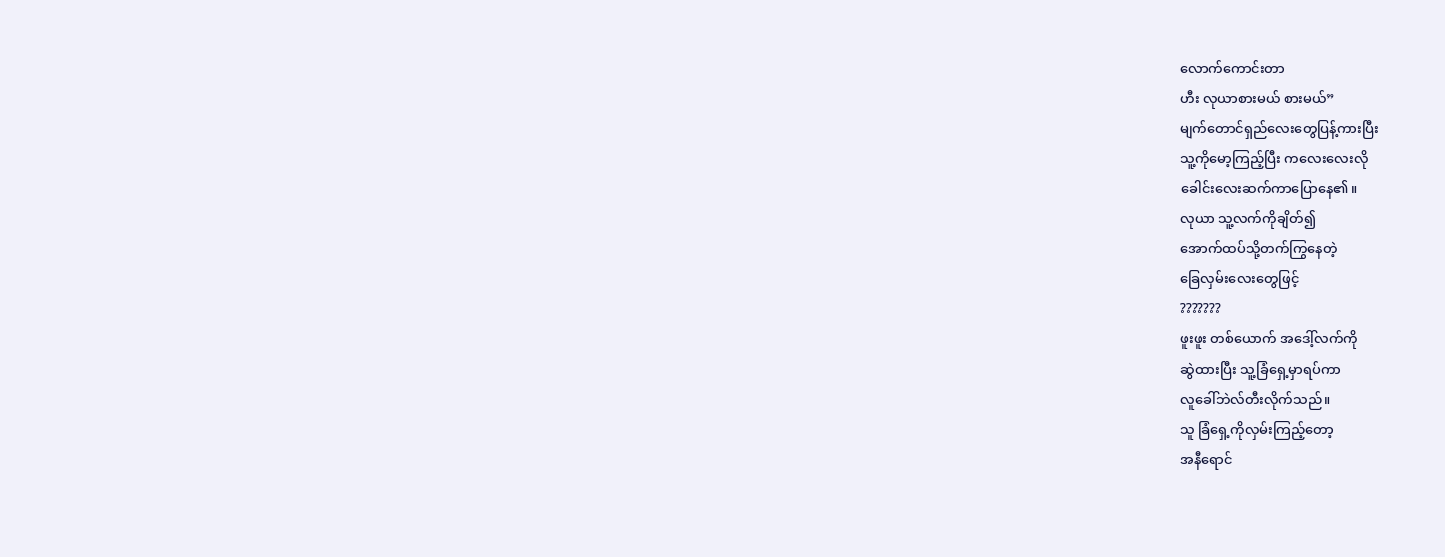လောက်ကောင်းတာ
ဟီး လုယာစားမယ် စားမယ်”
မျက်တောင်ရှည်လေးတွေပြန့်ကားပြီး
သူ့ကိုမော့ကြည့်ပြီး ကလေးလေးလို
ခေါင်းလေးဆက်ကာပြောနေ၏။
လုယာ သူ့လက်ကိုချိတ်၍
အောက်ထပ်သို့တက်ကြွနေတဲ့
ခြေလှမ်းလေးတွေဖြင့်
???????
ဖူးဖူး တစ်ယောက် အဒေါ့်လက်ကို
ဆွဲထားပြီး သူ့ခြံရှေ့မှာရပ်ကာ
လူခေါ်ဘဲလ်တီးလိုက်သည်။
သူ ခြံရှေ့ကိုလှမ်းကြည့်တော့
အနီရောင်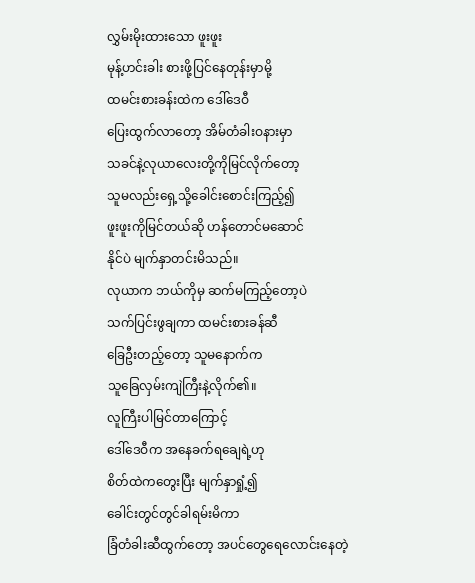လွှမ်းမိုးထားသော ဖူးဖူး
မုန့်ဟင်းခါး စားဖို့ပြင်နေတုန်းမှာမို့
ထမင်းစားခန်းထဲက ဒေါ်ဒေဝီ
ပြေးထွက်လာတော့ အိမ်တံခါးဝနားမှာ
သခင်နဲ့လုယာလေးတို့ကိုမြင်လိုက်တော့
သူမလည်းရှေ့သို့ခေါင်းစောင်းကြည့်၍
ဖူးဖူးကိုမြင်တယ်ဆို ဟန်တောင်မဆောင်
နိုင်ပဲ မျက်နှာတင်းမိသည်။
လုယာက ဘယ်ကိုမှ ဆက်မကြည့်တော့ပဲ
သက်ပြင်းဖွချကာ ထမင်းစားခန်ဆီ
ခြေဦးတည့်တော့ သူမနောက်က
သူခြေလှမ်းကျဲကြီးနဲ့လိုက်၏။
လူကြီးပါမြင်တာကြောင့်
ဒေါ်ဒေဝီက အနေခက်ရချေရဲ့ဟု
စိတ်ထဲကတွေးပြီး မျက်နှာရှုံ့၍
ခေါင်းတွင်တွင်ခါရမ်းမိကာ
ခြံတံခါးဆီထွက်တော့ အပင်တွေရေလောင်းနေတဲ့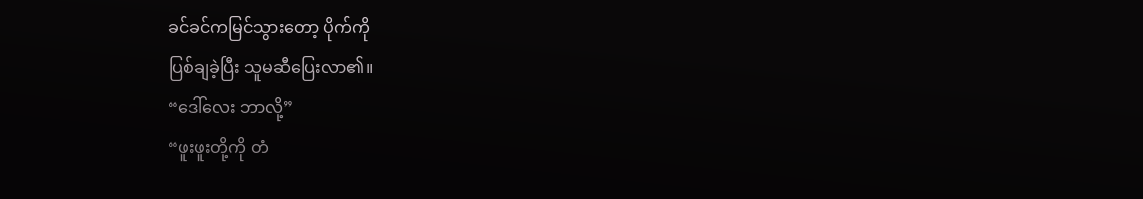ခင်ခင်ကမြင်သွားတော့ ပိုက်ကို
ပြစ်ချခဲ့ပြီး သူမဆီပြေးလာ၏။
“ဒေါ်လေး ဘာလို့”
“ဖူးဖူးတို့ကို တံ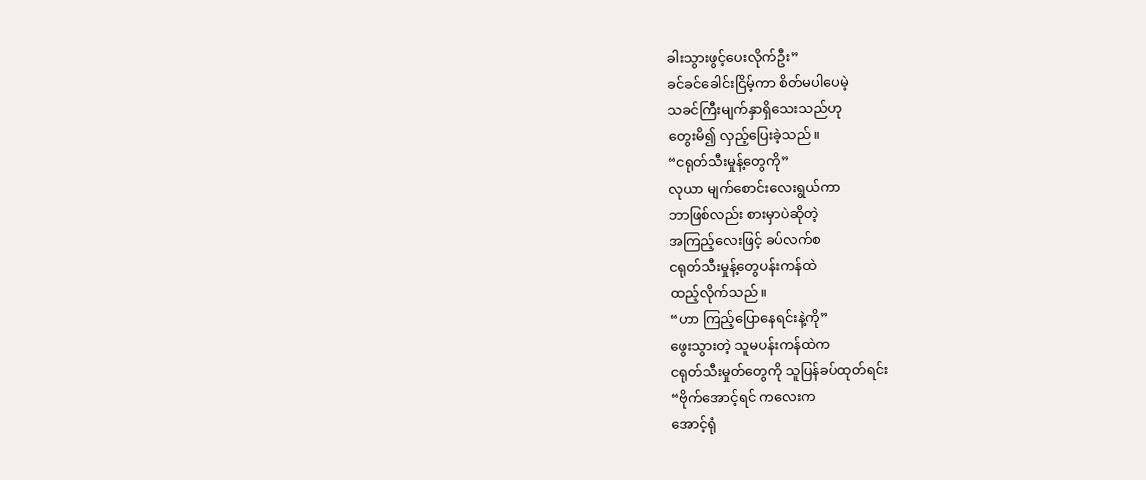ခါးသွားဖွင့်ပေးလိုက်ဦး”
ခင်ခင်ခေါင်းငြိမ့်ကာ စိတ်မပါပေမဲ့
သခင်ကြီးမျက်နှာရှိသေးသည်ဟု
တွေးမိ၍ လှည့်ပြေးခဲ့သည်။
“ငရုတ်သီးမှုန့်တွေကို”
လုယာ မျက်စောင်းလေးရွယ်ကာ
ဘာဖြစ်လည်း စားမှာပဲဆိုတဲ့
အကြည့်လေးဖြင့် ခပ်လက်စ
ငရုတ်သီးမှုန့်တွေပန်းကန်ထဲ
ထည့်လိုက်သည်။
“ဟာ ကြည့်ပြောနေရင်းနဲ့ကို”
ဖွေးသွားတဲ့ သူမပန်းကန်ထဲက
ငရုတ်သီးမှုတ်တွေကို သူပြန်ခပ်ထုတ်ရင်း
“ဗိုက်အောင့်ရင် ကလေးက
အောင့်ရုံ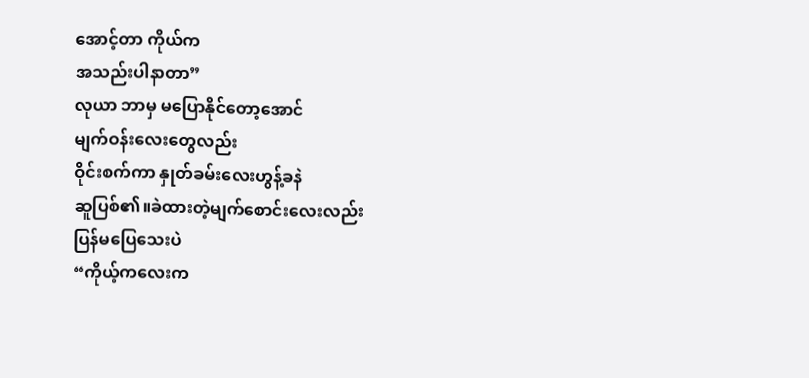အောင့်တာ ကိုယ်က
အသည်းပါနာတာ”
လုယာ ဘာမှ မပြောနိုင်တော့အောင်
မျက်ဝန်းလေးတွေလည်း
ဝိုင်းစက်ကာ နှုတ်ခမ်းလေးဟွန့်ခနဲ
ဆူပြစ်၏။ခဲထားတဲ့မျက်စောင်းလေးလည်း
ပြန်မပြေသေးပဲ
“ကိုယ့်ကလေးက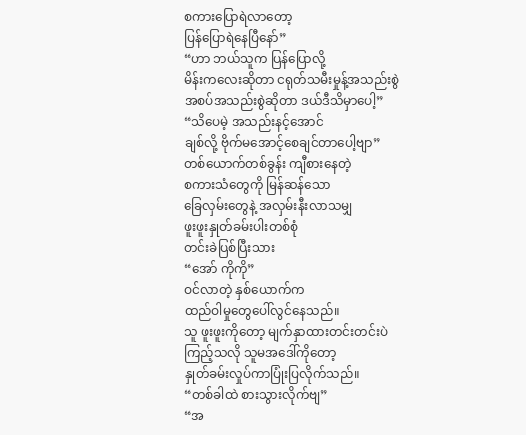စကားပြောရဲလာတော့
ပြန်ပြောရဲနေပြီနော်”
“ဟာ ဘယ်သူက ပြန်ပြောလို့
မိန်းကလေးဆိုတာ ငရုတ်သမီးမှုန့်အသည်းစွဲ
အစပ်အသည်းစွဲဆိုတာ ဒယ်ဒီသိမှာပေါ့”
“သိပေမဲ့ အသည်းနင့်အောင်
ချစ်လို့ ဗိုက်မအောင့်စေချင်တာပေါ့ဗျာ”
တစ်ယောက်တစ်ခွန်း ကျီစားနေတဲ့
စကားသံတွေကို မြန်ဆန်သော
ခြေလှမ်းတွေနဲ့ အလှမ်းနီးလာသမျှ
ဖူးဖူးနှုတ်ခမ်းပါးတစ်စုံ
တင်းခဲပြစ်ပြီးသား
“အော် ကိုကို”
ဝင်လာတဲ့ နှစ်ယောက်က
ထည်ဝါမှုတွေပေါ်လွင်နေသည်။
သူ ဖူးဖူးကိုတော့ မျက်နှာထားတင်းတင်းပဲ
ကြည့်သလို သူမအဒေါ်ကိုတော့
နှုတ်ခမ်းလှုပ်ကာပြုံးပြလိုက်သည်။
“တစ်ခါထဲ စားသွားလိုက်ဗျ”
“အ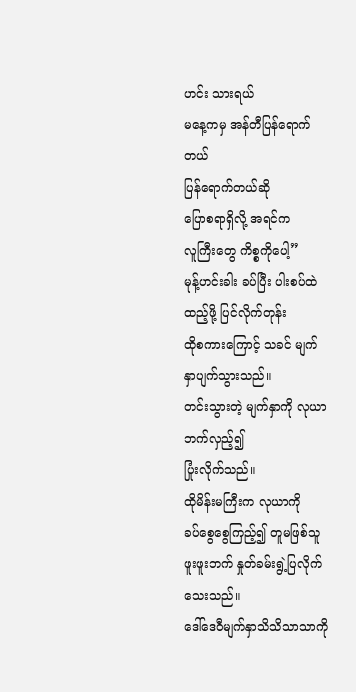ဟင်း သားရယ်
မနေ့ကမှ အန်တီပြန်ရောက်တယ်
ပြန်ရောက်တယ်ဆို
ပြောစရာရှိလို့ အရင်က
လူကြီးတွေ ကိစ္စကိုပေါ့”
မုန့်ဟင်းခါး ခပ်ပြီး ပါးစပ်ထဲ
ထည့်ဖို့ ပြင်လိုက်တုန်း
ထိုစကားကြောင့် သခင် မျက်နှာပျက်သွားသည်။
တင်းသွားတဲ့ မျက်နှာကို လုယာဘက်လှည့်၍
ပြုံးလိုက်သည်။
ထိုမိန်းမကြီးက လုယာကို
ခပ်စွေစွေကြည့်၍ တူမဖြစ်သူ
ဖူးဖူးဘက် နှုတ်ခမ်းရွဲ့ပြလိုက်သေးသည်။
ဒေါ်ဒေဝီမျက်နှာသိသိသာသာကို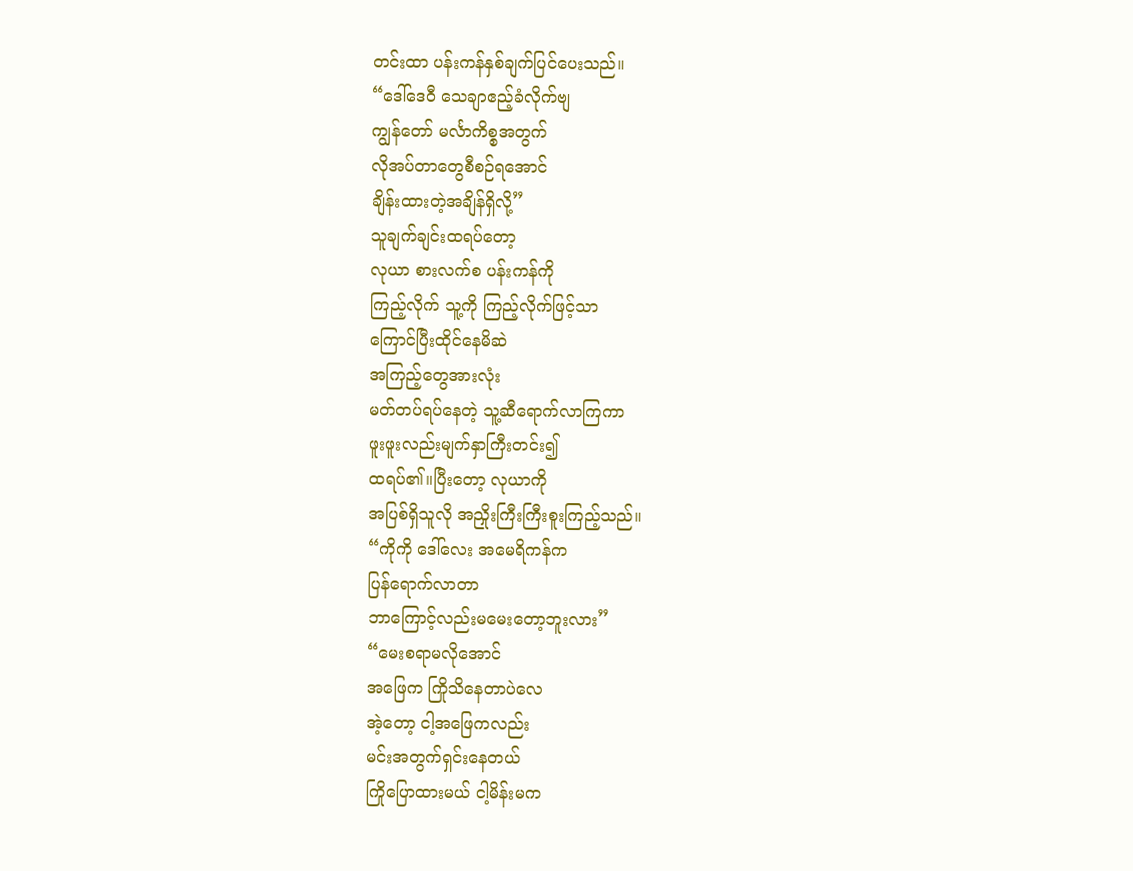တင်းထာ ပန်းကန်နှစ်ချက်ပြင်ပေးသည်။
“ဒေါ်ဒေဝီ သေချာဧည့်ခံလိုက်ဗျ
ကျွန်တော် မင်္လာကိစ္စအတွက်
လိုအပ်တာတွေစီစဉ်ရအောင်
ချိန်းထားတဲ့အချိန်ရှိလို့”
သူချက်ချင်းထရပ်တော့
လုယာ စားလက်စ ပန်းကန်ကို
ကြည့်လိုက် သူ့ကို ကြည့်လိုက်ဖြင့်သာ
ကြောင်ပြီးထိုင်နေမိဆဲ
အကြည့်တွေအားလုံး
မတ်တပ်ရပ်နေတဲ့ သူ့ဆီရောက်လာကြကာ
ဖူးဖူးလည်းမျက်နှာကြီးတင်း၍
ထရပ်၏။ပြီးတော့ လုယာကို
အပြစ်ရှိသူလို အညှိုးကြီးကြီးစူးကြည့်သည်။
“ကိုကို ဒေါ်လေး အမေရိကန်က
ပြန်ရောက်လာတာ
ဘာကြောင့်လည်းမမေးတော့ဘူးလား”
“မေးစရာမလိုအောင်
အဖြေက ကြိုသိနေတာပဲလေ
အဲ့တော့ ငါ့အဖြေကလည်း
မင်းအတွက်ရှင်းနေတယ်
ကြိုပြောထားမယ် ငါ့မိန်းမက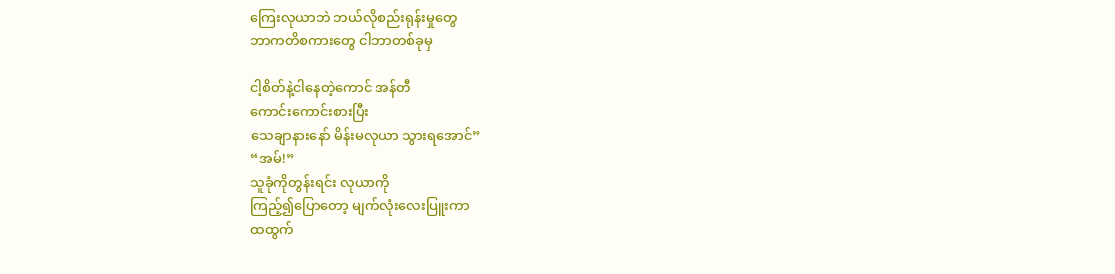ကြေးလုယာဘဲ ဘယ်လိုစည်းရုန်းမှုတွေ
ဘာကတိစကားတွေ ငါဘာတစ်ခုမှ

ငါ့စိတ်နဲ့ငါနေတဲ့ကောင် အန်တီ
ကောင်းကောင်းစားပြီး
သေချာနားနော် မိန်းမလုယာ သွားရအောင်”
“အမ်!”
သူခုံကိုတွန်းရင်း လုယာကို
ကြည့်၍ပြောတော့ မျက်လုံးလေးပြူးကာ
ထထွက်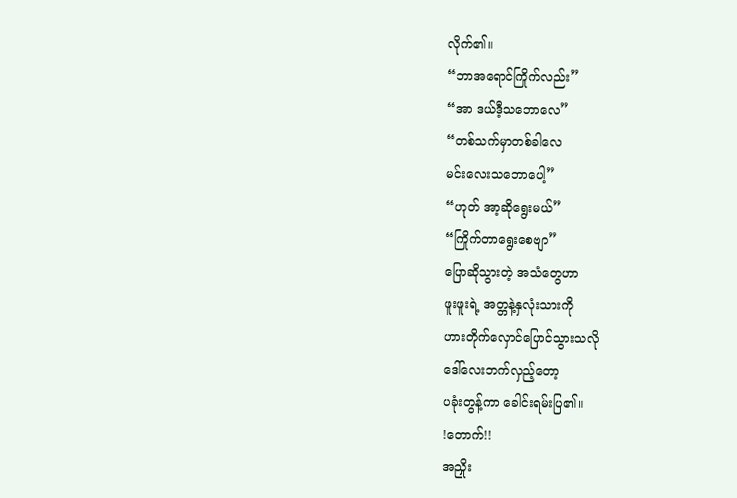လိုက်၏။
“ဘာအရောင်ကြိုက်လည်း”
“အာ ဒယ်ဒီ့သဘောလေ”
“တစ်သက်မှာတစ်ခါလေ
မင်းလေးသဘောပေါ့”
“ဟုတ် အာ့ဆိုရွေးမယ်”
“ကြိုက်တာရွေးစေဗျာ”
ပြောဆိုသွားတဲ့ အသံတွေဟာ
ဖူးဖူးရဲ့ အတ္တနဲ့နှလုံးသားကို
ဟားတိုက်လှောင်ပြောင်သွားသလို
ဒေါ်လေးဘက်လှည့်တော့
ပခုံးတွန့်ကာ ခေါင်းရမ်းပြ၏။
!တောက်!!
အညှိုး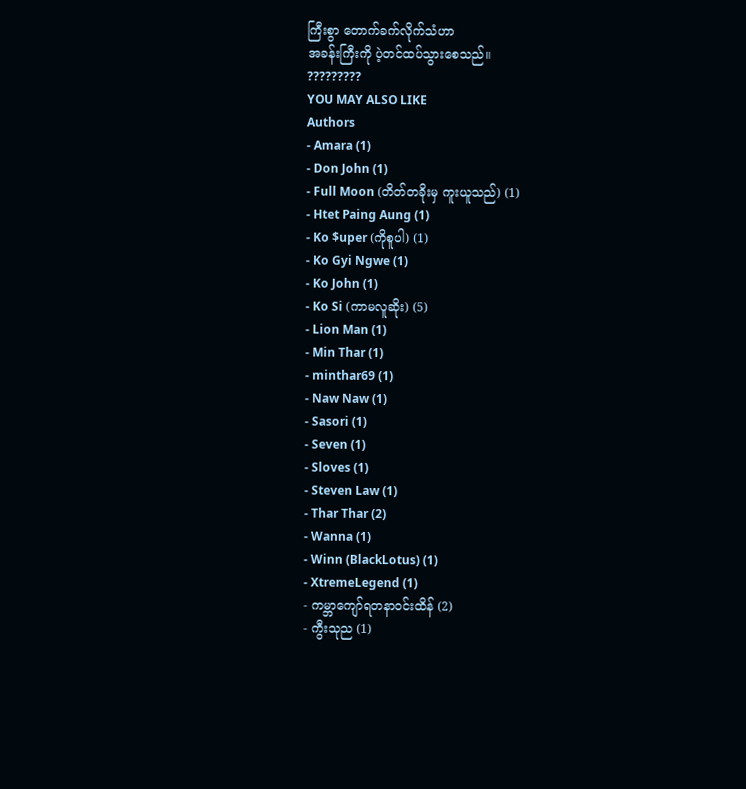ကြီးစွာ တောက်ခက်လိုက်သံဟာ
အခန်းကြီးကို ပဲ့တင်ထပ်သွားစေသည်။
?????????
YOU MAY ALSO LIKE
Authors
- Amara (1)
- Don John (1)
- Full Moon (တိတ်တခိုးမှ ကူးယူသည်) (1)
- Htet Paing Aung (1)
- Ko $uper (ကိုစူပါ) (1)
- Ko Gyi Ngwe (1)
- Ko John (1)
- Ko Si (ကာမလူဆိုး) (5)
- Lion Man (1)
- Min Thar (1)
- minthar69 (1)
- Naw Naw (1)
- Sasori (1)
- Seven (1)
- Sloves (1)
- Steven Law (1)
- Thar Thar (2)
- Wanna (1)
- Winn (BlackLotus) (1)
- XtremeLegend (1)
- ကမ္ဘာကျော်ရတနာဝင်းထိန် (2)
- ကွီးသုည (1)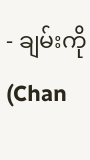- ချမ်းကို (Chan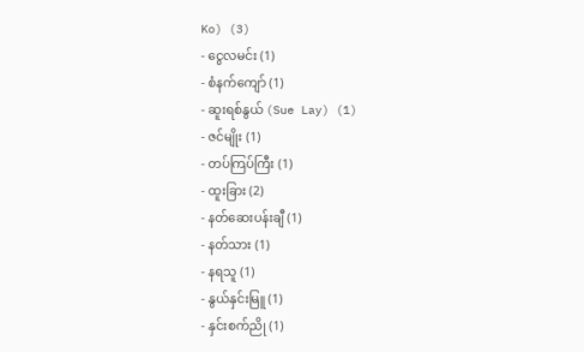Ko) (3)
- ငွေလမင်း (1)
- စံနက်ကျော် (1)
- ဆူးရစ်နွယ် (Sue Lay) (1)
- ဇင်မျိုး (1)
- တပ်ကြပ်ကြီး (1)
- ထူးခြား (2)
- နတ်ဆေးပန်းချီ (1)
- နတ်သား (1)
- နရသူ (1)
- နွယ်နှင်းမြူ (1)
- နှင်းစက်ညို (1)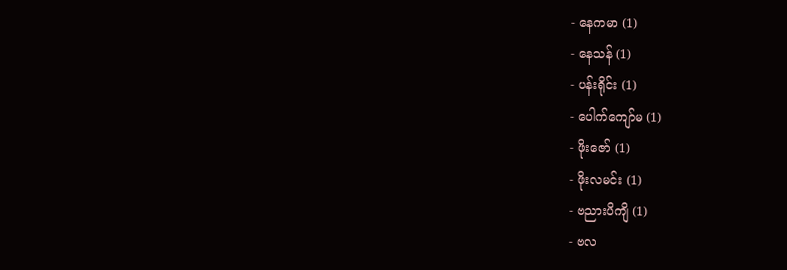- နေကမာ (1)
- နေသန် (1)
- ပန်းရိုင်း (1)
- ပေါက်ကျော်မ (1)
- ဖိုးဇော် (1)
- ဖိုးလမင်း (1)
- ဗညားပိကျိ (1)
- ဗလ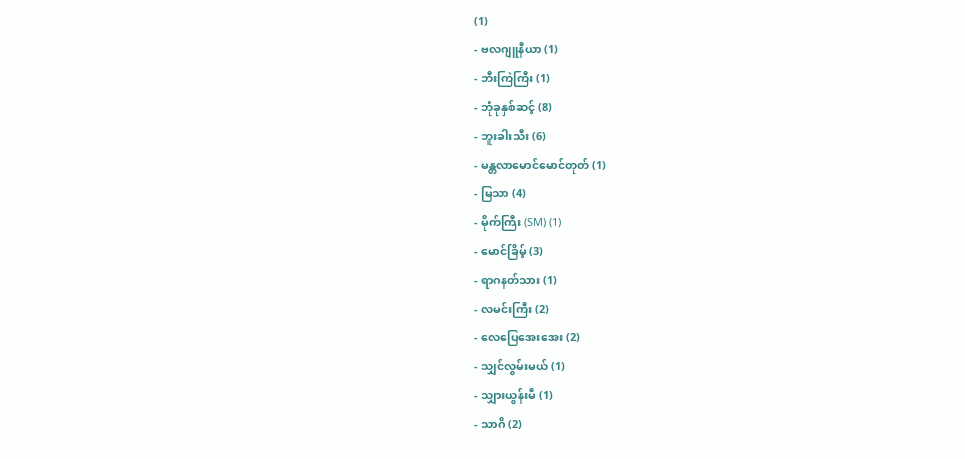(1)
- ဗလဂျူနီယာ (1)
- ဘီးကြဲကြီး (1)
- ဘုံခုနှစ်ဆင့် (8)
- ဘူးခါးသီး (6)
- မန္တလာမောင်မောင်တုတ် (1)
- မြသာ (4)
- မိုက်ကြီး (SM) (1)
- မောင်ခြိမ့် (3)
- ရာဂနတ်သား (1)
- လမင်းကြီး (2)
- လေပြေအေးအေး (2)
- သျှင်လွမ်းမယ် (1)
- သျှားယွန်းမီ (1)
- သာဂိ (2)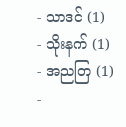- သာဒင် (1)
- သိုးနက် (1)
- အညတြ (1)
-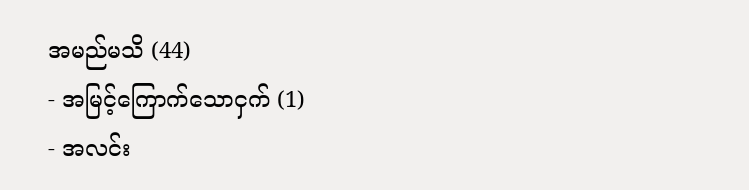အမည်မသိ (44)
- အမြင့်ကြောက်သောငှက် (1)
- အလင်း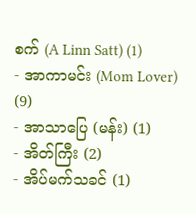စက် (A Linn Satt) (1)
- အာကာမင်း (Mom Lover) (9)
- အာသာပြေ (မန်း) (1)
- အိတ်ကြီး (2)
- အိပ်မက်သခင် (1)